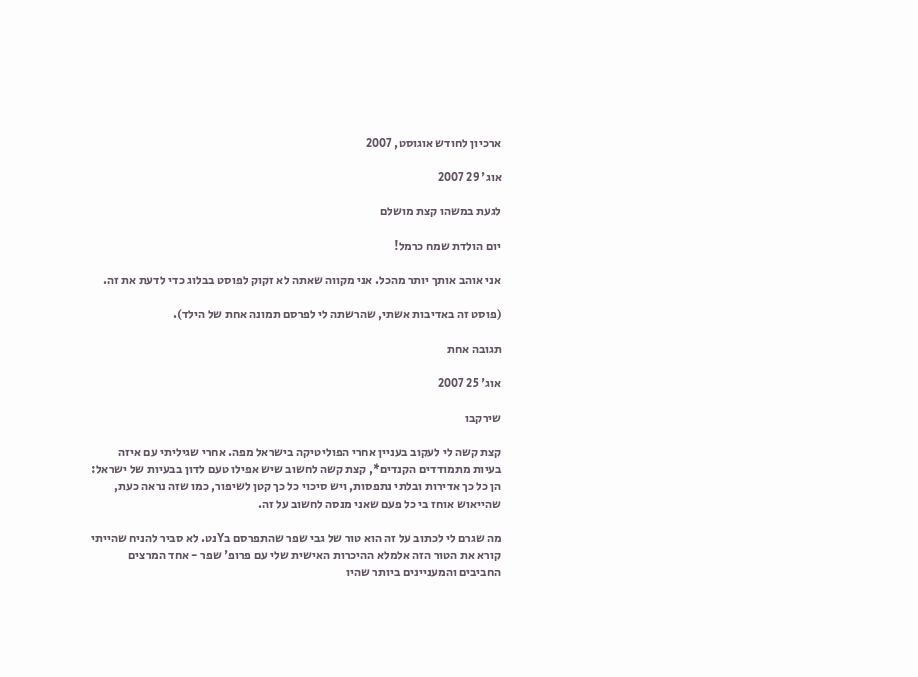ארכיון לחודש אוגוסט, 2007

אוג' 29 2007

לגעת במשהו קצת מושלם

יום הולדת שמח כרמל!

אני אוהב אותך יותר מהכל. אני מקווה שאתה לא זקוק לפוסט בבלוג כדי לדעת את זה.

(פוסט זה באדיבות אשתי, שהרשתה לי לפרסם תמונה אחת של הילד).

תגובה אחת

אוג' 25 2007

שירקבו

קצת קשה לי לעקוב בעניין אחרי הפוליטיקה בישראל מפה. אחרי שגיליתי עם איזה בעיות מתמודדים הקנדים*, קצת קשה לחשוב שיש אפילו טעם לדון בבעיות של ישראל: הן כל כך אדירות ובלתי נתפסות, ויש סיכוי כל כך קטן לשיפור, כמו שזה נראה כעת, שהייאוש אוחז בי כל פעם שאני מנסה לחשוב על זה.

מה שגרם לי לכתוב על זה הוא טור של גבי שפר שהתפרסם בYנט. לא סביר להניח שהייתי קורא את הטור הזה אלמלא ההיכרות האישית שלי עם פרופ' שפר - אחד המרצים החביבים והמעניינים ביותר שהיו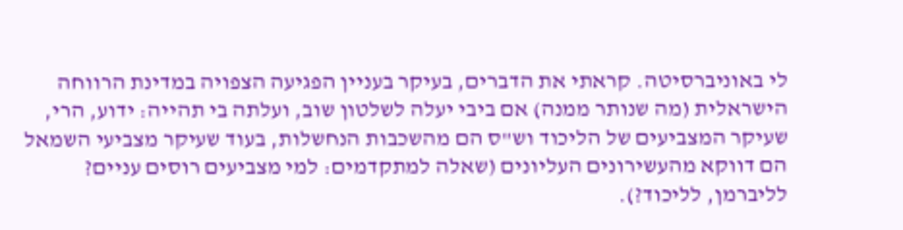לי באוניברסיטה. קראתי את הדברים, בעיקר בעניין הפגיעה הצפויה במדינת הרווחה הישראלית (מה שנותר ממנה) אם ביבי יעלה לשלטון שוב, ועלתה בי תהייה: ידוע, הרי, שעיקר המצביעים של הליכוד וש"ס הם מהשכבות הנחשלות, בעוד שעיקר מצביעי השמאל הם דווקא מהעשירונים העליונים (שאלה למתקדמים: למי מצביעים רוסים עניים? לליברמן, לליכוד?).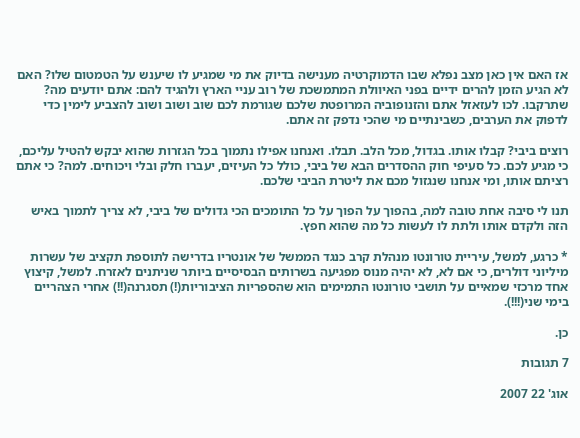אז האם אין כאן מצב נפלא שבו הדמוקרטיה מענישה בדיוק את מי שמגיע לו שיענש על הטמטום שלו? האם לא הגיע הזמן להרים ידיים בפני האיוולת המתמשכת של רוב עניי הארץ ולהגיד להם: אתם יודעים מה? שתרקבו. לכו לעזאזל אתם והזנופוביה המרופטת שלכם שגורמת לכם שוב ושוב ושוב להצביע לימין כדי לדפוק את הערבים, כשבינתיים מי שהכי נדפק זה אתם.

רוצים ביבי? קבלו אותו. בגדול, מכל הלב. תבלו. ואנחנו אפילו נתמוך בכל הגזרות שהוא יבקש להטיל עליכם, כי מגיע לכם. כל סעיפי חוק ההסדרים הבא של ביבי, כולל כל העיזים, יעברו חלק ובלי ויכוחים. למה? כי אתם רציתם אותו, ומי אנחנו שנגזול מכם את ליטרת הביבי שלכם.

תנו לי סיבה אחת טובה למה, בהפוך על הפוך על כל התומכים הכי גדולים של ביבי, לא צריך לתמוך באיש הזה ולקדם אותו ולתת לו לעשות כל מה שהוא חפץ.

* כרגע, למשל, עיריית טורונטו מנהלת קרב כנגד הממשל של אונטריו בדרישה לתוספת תקציב של עשרות מיליוני דולרים, כי אם לא, לא יהיה מנוס מפגיעה בשרותים הבסיסיים ביותר שניתנים לאזרח. למשל, קיצוץ אחד מרכזי שמאיים על תושבי טורונטו התמימים הוא שהספריות הציבוריות(!) תסגרנה(!!) אחרי הצהריים בימי שני(!!!).

כן.

7 תגובות

אוג' 22 2007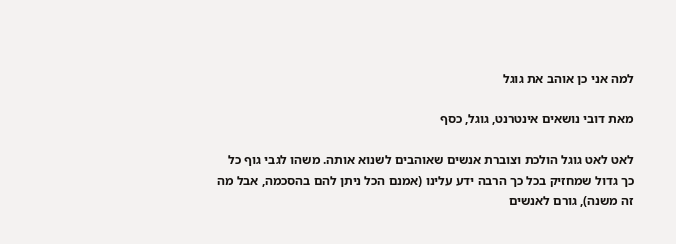למה אני כן אוהב את גוגל

מאת דובי נושאים אינטרנט, גוגל, כסף

לאט לאט גוגל הולכת וצוברת אנשים שאוהבים לשנוא אותה. משהו לגבי גוף כל כך גדול שמחזיק בכל כך הרבה ידע עלינו (אמנם הכל ניתן להם בהסכמה, אבל מה זה משנה), גורם לאנשים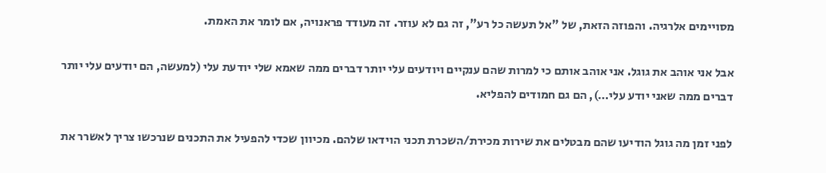מסויימים אלרגיה. והפוזה הזאת, של "אל תעשה כל רע", זה גם לא עוזר. זה מעודד פראנויה, אם לומר את האמת.

אבל אני אוהב את גוגל. אני אוהב אותם כי למרות שהם ענקיים ויודעים עלי יותר דברים ממה שאמא שלי יודעת עלי (למעשה, הם יודעים עלי יותר דברים ממה שאני יודע עלי…), הם גם חמודים להפליא.

לפני זמן מה גוגל הודיעו שהם מבטלים את שירות מכירת/השכרת תכני הוידאו שלהם. מכיוון שכדי להפעיל את התכנים שנרכשו צריך לאשרר את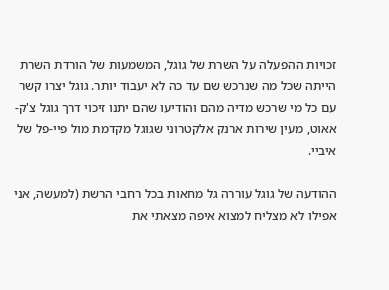זכויות ההפעלה על השרת של גוגל, המשמעות של הורדת השרת הייתה שכל מה שנרכש שם עד כה לא יעבוד יותר. גוגל יצרו קשר עם כל מי שרכש מדיה מהם והודיעו שהם יתנו זיכוי דרך גוגל צ'ק-אאוט, מעין שירות ארנק אלקטרוני שגוגל מקדמת מול פיי-פל של איביי.

ההודעה של גוגל עוררה גל מחאות בכל רחבי הרשת (למעשה, אני אפילו לא מצליח למצוא איפה מצאתי את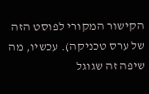הקישור המקורי לפוסט הזה של ערס טכניקה). עכשיו, מה שיפה זה שגוגל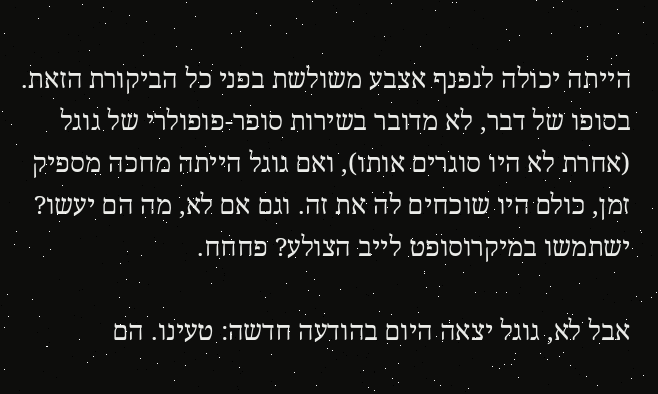הייתה יכולה לנפנף אצבע משולשת בפני כל הביקורת הזאת. בסופו של דבר, לא מדובר בשירות סופר-פופולרי של גוגל (אחרת לא היו סוגרים אותו), ואם גוגל הייתה מחכה מספיק זמן, כולם היו שוכחים לה את זה. וגם אם לא, מה הם יעשו? ישתמשו במיקרוסופט לייב הצולע? פחחח.

אבל לא, גוגל יצאה היום בהודעה חדשה: טעינו. הם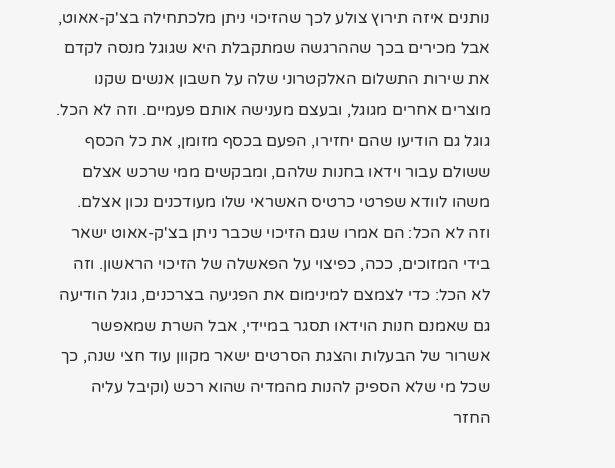נותנים איזה תירוץ צולע לכך שהזיכוי ניתן מלכתחילה בצ'ק-אאוט, אבל מכירים בכך שההרגשה שמתקבלת היא שגוגל מנסה לקדם את שירות התשלום האלקטרוני שלה על חשבון אנשים שקנו מוצרים אחרים מגוגל, ובעצם מענישה אותם פעמיים. וזה לא הכל. גוגל גם הודיעו שהם יחזירו, הפעם בכסף מזומן, את כל הכסף ששולם עבור וידאו בחנות שלהם, ומבקשים ממי שרכש אצלם משהו לוודא שפרטי כרטיס האשראי שלו מעודכנים נכון אצלם. וזה לא הכל: הם אמרו שגם הזיכוי שכבר ניתן בצ'ק-אאוט ישאר בידי המזוכים, ככה, כפיצוי על הפאשלה של הזיכוי הראשון. וזה לא הכל: כדי לצמצם למינימום את הפגיעה בצרכנים, גוגל הודיעה גם שאמנם חנות הוידאו תסגר במיידי, אבל השרת שמאפשר אשרור של הבעלות והצגת הסרטים ישאר מקוון עוד חצי שנה, כך שכל מי שלא הספיק להנות מהמדיה שהוא רכש (וקיבל עליה החזר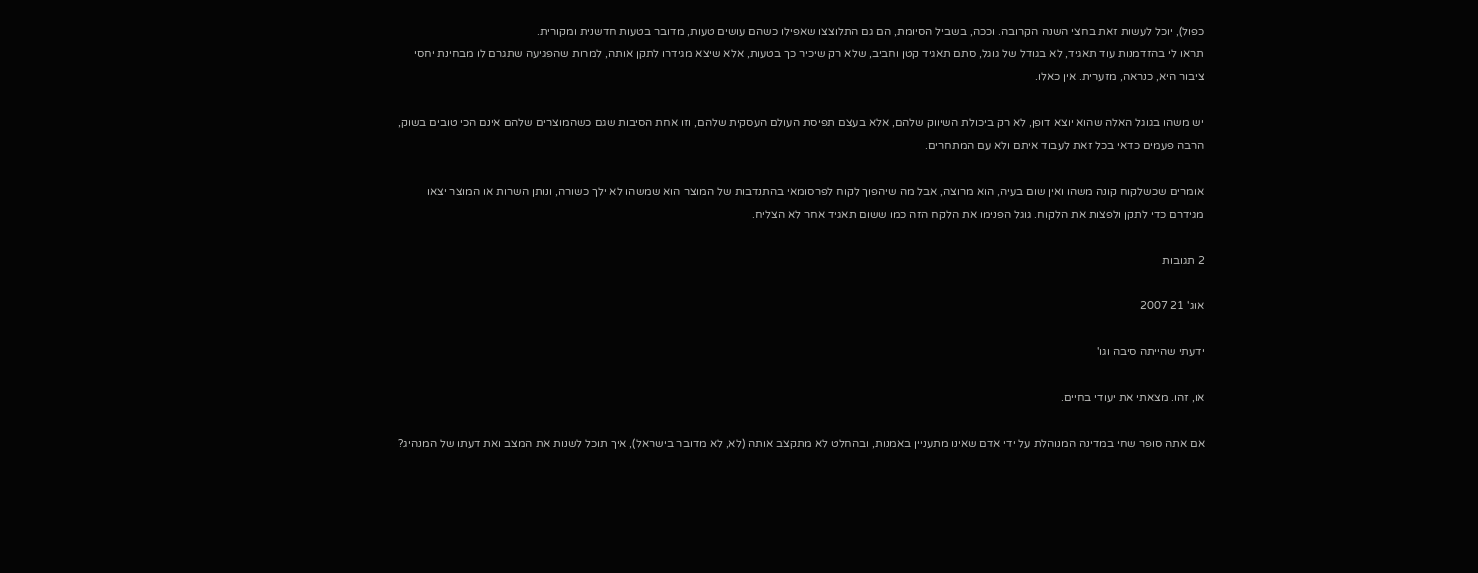כפול), יוכל לעשות זאת בחצי השנה הקרובה. וככה, בשביל הסיומת, הם גם התלוצצו שאפילו כשהם עושים טעות, מדובר בטעות חדשנית ומקורית.
תראו לי בהזדמנות עוד תאגיד, לא בגודל של גוגל, סתם תאגיד קטן וחביב, שלא רק שיכיר כך בטעות, אלא שיצא מגידרו לתקן אותה, למרות שהפגיעה שתגרם לו מבחינת יחסי ציבור היא, כנראה, מזערית. אין כאלו.

יש משהו בגוגל האלה שהוא יוצא דופן, לא רק ביכולת השיווק שלהם, אלא בעצם תפיסת העולם העסקית שלהם, וזו אחת הסיבות שגם כשהמוצרים שלהם אינם הכי טובים בשוק, הרבה פעמים כדאי בכל זאת לעבוד איתם ולא עם המתחרים.

אומרים שכשלקוח קונה משהו ואין שום בעיה, הוא מרוצה, אבל מה שיהפוך לקוח לפרסומאי בהתנדבות של המוצר הוא שמשהו לא ילך כשורה, ונותן השרות או המוצר יצאו מגידרם כדי לתקן ולפצות את הלקוח. גוגל הפנימו את הלקח הזה כמו ששום תאגיד אחר לא הצליח.

2 תגובות

אוג' 21 2007

ידעתי שהייתה סיבה וגו'

או, זהו. מצאתי את יעודי בחיים.

אם אתה סופר שחי במדינה המנוהלת על ידי אדם שאינו מתעניין באמנות, ובהחלט לא מתקצב אותה (לא, לא מדובר בישראל), איך תוכל לשנות את המצב ואת דעתו של המנהיג?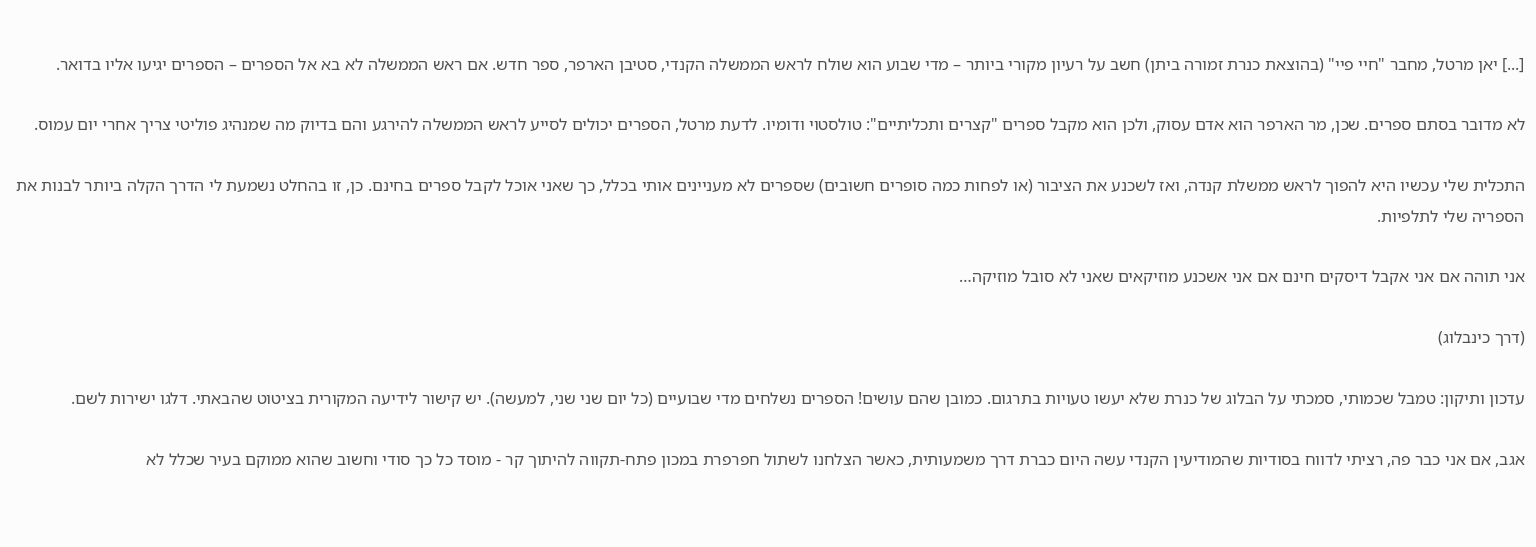[...] יאן מרטל, מחבר "חיי פיי" (בהוצאת כנרת זמורה ביתן) חשב על רעיון מקורי ביותר – מדי שבוע הוא שולח לראש הממשלה הקנדי, סטיבן הארפר, ספר חדש. אם ראש הממשלה לא בא אל הספרים – הספרים יגיעו אליו בדואר.

לא מדובר בסתם ספרים. שכן, מר הארפר הוא אדם עסוק, ולכן הוא מקבל ספרים "קצרים ותכליתיים": טולסטוי ודומיו. לדעת מרטל, הספרים יכולים לסייע לראש הממשלה להירגע והם בדיוק מה שמנהיג פוליטי צריך אחרי יום עמוס.

התכלית שלי עכשיו היא להפוך לראש ממשלת קנדה, ואז לשכנע את הציבור (או לפחות כמה סופרים חשובים) שספרים לא מעניינים אותי בכלל, כך שאני אוכל לקבל ספרים בחינם. כן, זו בהחלט נשמעת לי הדרך הקלה ביותר לבנות את הספריה שלי לתלפיות.

אני תוהה אם אני אקבל דיסקים חינם אם אני אשכנע מוזיקאים שאני לא סובל מוזיקה…

(דרך כינבלוג)

עדכון ותיקון: טמבל שכמותי, סמכתי על הבלוג של כנרת שלא יעשו טעויות בתרגום. כמובן שהם עושים! הספרים נשלחים מדי שבועיים (כל יום שני שני, למעשה). יש קישור לידיעה המקורית בציטוט שהבאתי. דלגו ישירות לשם.

אגב, אם אני כבר פה, רציתי לדווח בסודיות שהמודיעין הקנדי עשה היום כברת דרך משמעותית, כאשר הצלחנו לשתול חפרפרת במכון פתח-תקווה להיתוך קר - מוסד כל כך סודי וחשוב שהוא ממוקם בעיר שכלל לא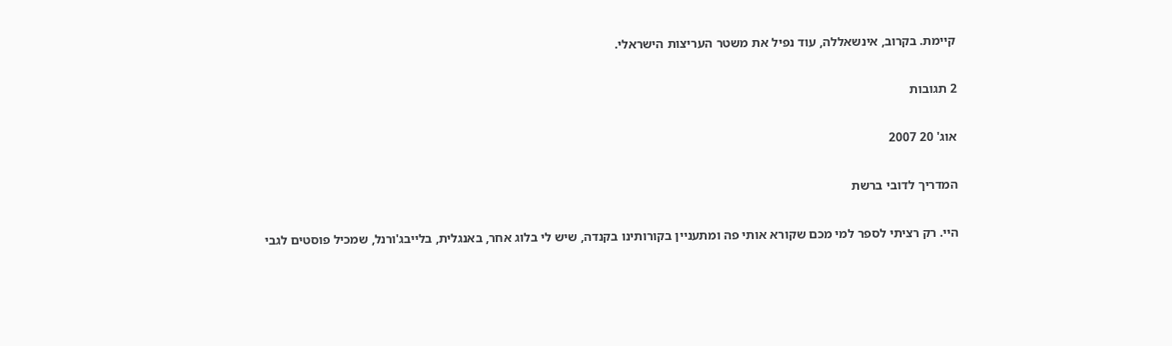קיימת. בקרוב, אינשאללה, עוד נפיל את משטר העריצות הישראלי.

2 תגובות

אוג' 20 2007

המדריך לדובי ברשת

היי. רק רציתי לספר למי מכם שקורא אותי פה ומתעניין בקורותינו בקנדה, שיש לי בלוג אחר, באנגלית, בלייבג'ורנל, שמכיל פוסטים לגבי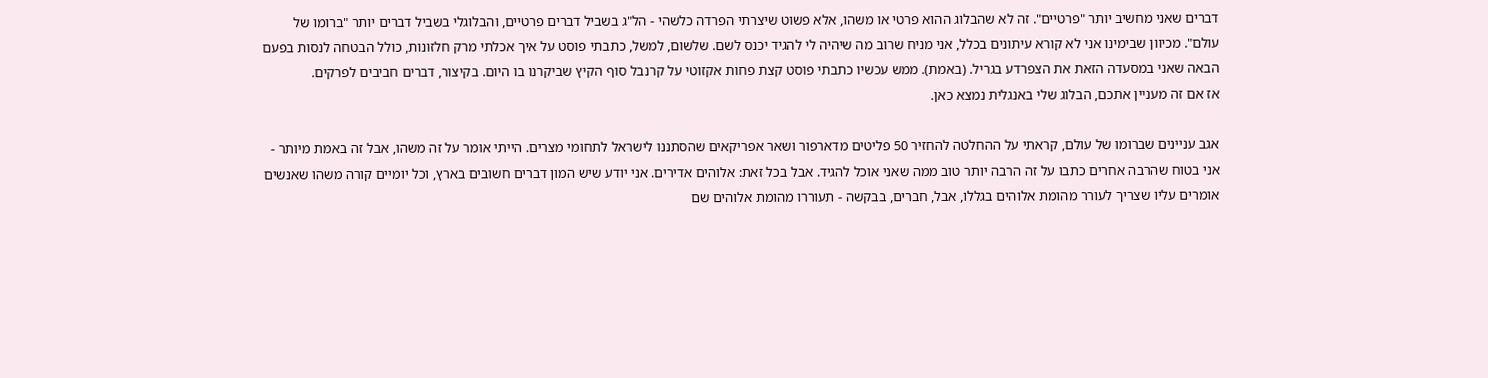דברים שאני מחשיב יותר "פרטיים". זה לא שהבלוג ההוא פרטי או משהו, אלא פשוט שיצרתי הפרדה כלשהי - הל"ג בשביל דברים פרטיים, והבלוגלי בשביל דברים יותר "ברומו של עולם". מכיוון שבימינו אני לא קורא עיתונים בכלל, אני מניח שרוב מה שיהיה לי להגיד יכנס לשם. שלשום, למשל, כתבתי פוסט על איך אכלתי מרק חלזונות, כולל הבטחה לנסות בפעם הבאה שאני במסעדה הזאת את הצפרדע בגריל. (באמת). ממש עכשיו כתבתי פוסט קצת פחות אקזוטי על קרנבל סוף הקיץ שביקרנו בו היום. בקיצור, דברים חביבים לפרקים.
אז אם זה מעניין אתכם, הבלוג שלי באנגלית נמצא כאן.

אגב עניינים שברומו של עולם, קראתי על ההחלטה להחזיר 50 פליטים מדארפור ושאר אפריקאים שהסתננו לישראל לתחומי מצרים. הייתי אומר על זה משהו, אבל זה באמת מיותר - אני בטוח שהרבה אחרים כתבו על זה הרבה יותר טוב ממה שאני אוכל להגיד. אבל בכל זאת: אלוהים אדירים. אני יודע שיש המון דברים חשובים בארץ, וכל יומיים קורה משהו שאנשים אומרים עליו שצריך לעורר מהומת אלוהים בגללו, אבל, חברים, בבקשה - תעוררו מהומת אלוהים שם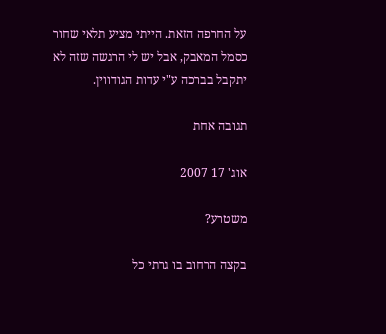על החרפה הזאת. הייתי מציע תלאי שחור כסמל המאבק, אבל יש לי הרגשה שזה לא יתקבל בברכה ע"י עדות הגודווין.

תגובה אחת

אוג' 17 2007

משטרע?

בקצה הרחוב בו גרתי כל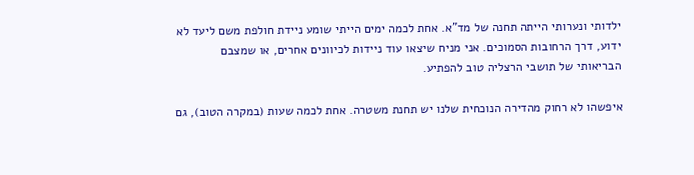ילדותי ונערותי הייתה תחנה של מד"א. אחת לכמה ימים הייתי שומע ניידת חולפת משם ליעד לא ידוע, דרך הרחובות הסמוכים. אני מניח שיצאו עוד ניידות לכיוונים אחרים, או שמצבם הבריאותי של תושבי הרצליה טוב להפתיע.

איפשהו לא רחוק מהדירה הנוכחית שלנו יש תחנת משטרה. אחת לכמה שעות (במקרה הטוב), גם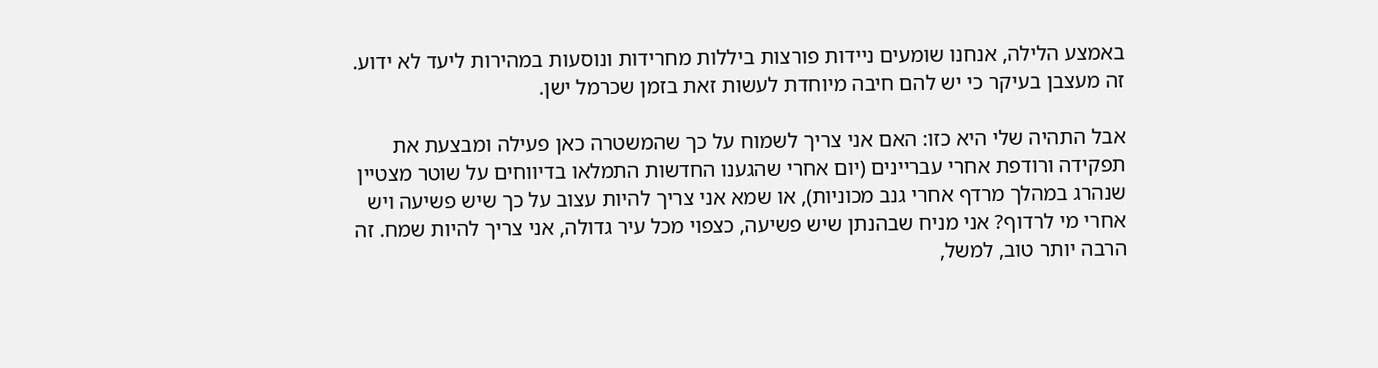באמצע הלילה, אנחנו שומעים ניידות פורצות ביללות מחרידות ונוסעות במהירות ליעד לא ידוע. זה מעצבן בעיקר כי יש להם חיבה מיוחדת לעשות זאת בזמן שכרמל ישן.

אבל התהיה שלי היא כזו: האם אני צריך לשמוח על כך שהמשטרה כאן פעילה ומבצעת את תפקידה ורודפת אחרי עבריינים (יום אחרי שהגענו החדשות התמלאו בדיווחים על שוטר מצטיין שנהרג במהלך מרדף אחרי גנב מכוניות), או שמא אני צריך להיות עצוב על כך שיש פשיעה ויש אחרי מי לרדוף? אני מניח שבהנתן שיש פשיעה, כצפוי מכל עיר גדולה, אני צריך להיות שמח. זה הרבה יותר טוב, למשל,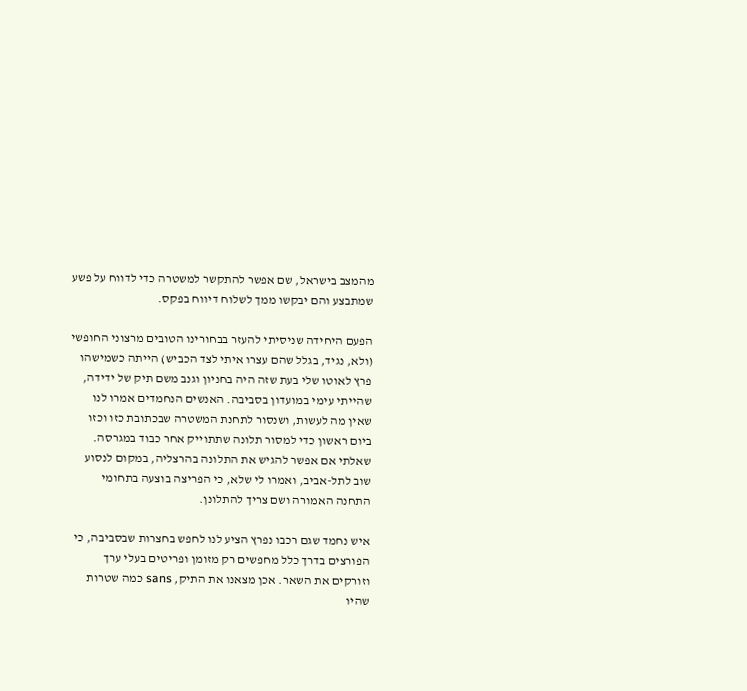מהמצב בישראל, שם אפשר להתקשר למשטרה כדי לדווח על פשע שמתבצע והם יבקשו ממך לשלוח דיווח בפקס.

הפעם היחידה שניסיתי להעזר בבחורינו הטובים מרצוני החופשי (ולא, נגיד, בגלל שהם עצרו איתי לצד הכביש) הייתה כשמישהו פרץ לאוטו שלי בעת שזה היה בחניון וגנב משם תיק של ידידה, שהייתי עימי במועדון בסביבה. האנשים הנחמדים אמרו לנו שאין מה לעשות, ושנסור לתחנת המשטרה שבכתובת כזו וכזו ביום ראשון כדי למסור תלונה שתתוייק אחר כבוד במגרסה. שאלתי אם אפשר להגיש את התלונה בהרצליה, במקום לנסוע שוב לתל-אביב, ואמרו לי שלא, כי הפריצה בוצעה בתחומי התחנה האמורה ושם צריך להתלונן.

איש נחמד שגם רכבו נפרץ הציע לנו לחפש בחצרות שבסביבה, כי הפורצים בדרך כלל מחפשים רק מזומן ופריטים בעלי ערך וזורקים את השאר. אכן מצאנו את התיק, sans כמה שטרות שהיו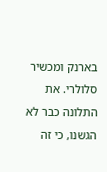בארנק ומכשיר סלולרי. את התלונה כבר לא הגשנו, כי זה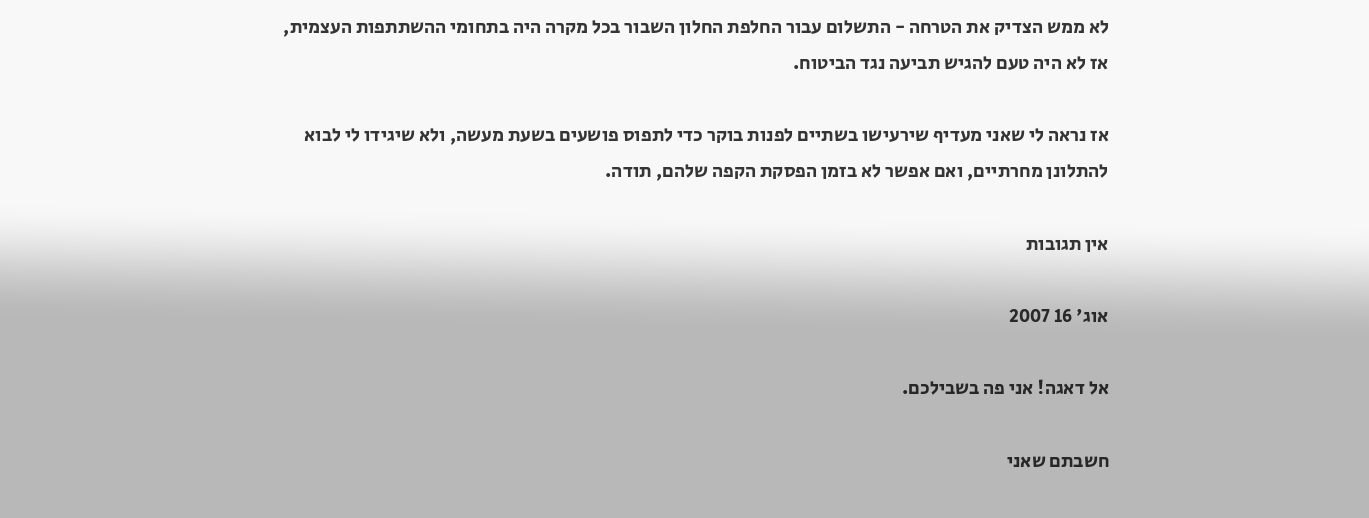לא ממש הצדיק את הטרחה - התשלום עבור החלפת החלון השבור בכל מקרה היה בתחומי ההשתתפות העצמית, אז לא היה טעם להגיש תביעה נגד הביטוח.

אז נראה לי שאני מעדיף שירעישו בשתיים לפנות בוקר כדי לתפוס פושעים בשעת מעשה, ולא שיגידו לי לבוא להתלונן מחרתיים, ואם אפשר לא בזמן הפסקת הקפה שלהם, תודה.

אין תגובות

אוג' 16 2007

אל דאגה! אני פה בשבילכם.

חשבתם שאני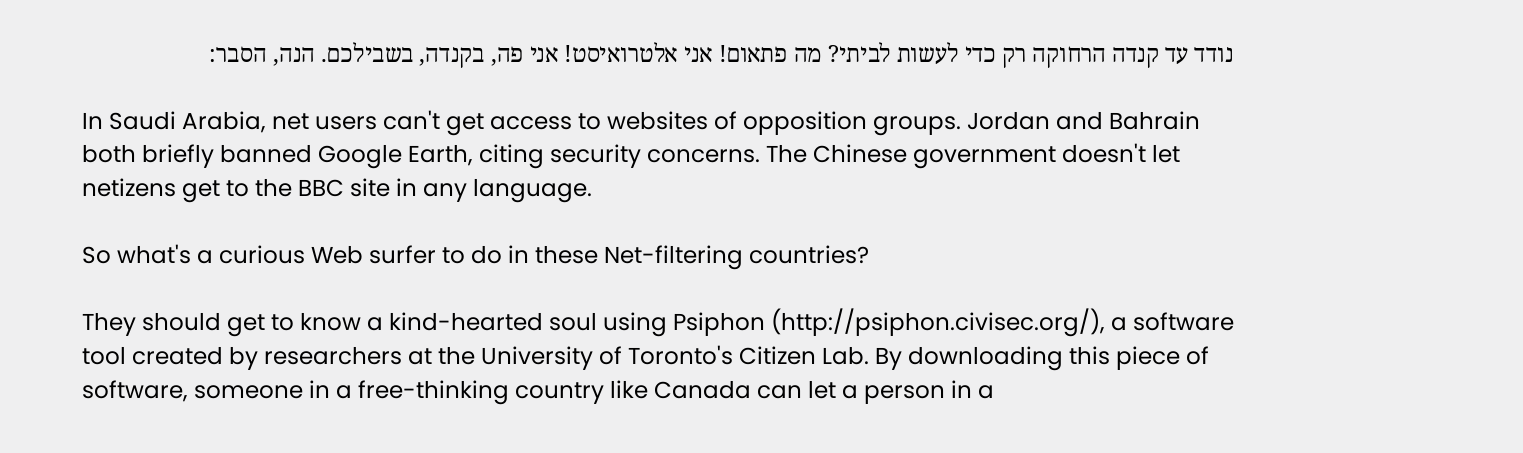נודד עד קנדה הרחוקה רק כדי לעשות לביתי? מה פתאום! אני אלטרואיסט! אני פה, בקנדה, בשבילכם. הנה, הסבר:

In Saudi Arabia, net users can't get access to websites of opposition groups. Jordan and Bahrain both briefly banned Google Earth, citing security concerns. The Chinese government doesn't let netizens get to the BBC site in any language.

So what's a curious Web surfer to do in these Net-filtering countries?

They should get to know a kind-hearted soul using Psiphon (http://psiphon.civisec.org/), a software tool created by researchers at the University of Toronto's Citizen Lab. By downloading this piece of software, someone in a free-thinking country like Canada can let a person in a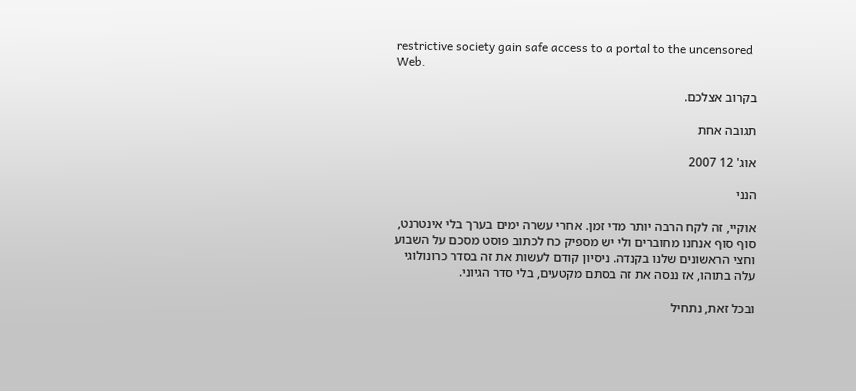restrictive society gain safe access to a portal to the uncensored Web.

בקרוב אצלכם.

תגובה אחת

אוג' 12 2007

הנני

אוקיי, זה לקח הרבה יותר מדי זמן. אחרי עשרה ימים בערך בלי אינטרנט, סוף סוף אנחנו מחוברים ולי יש מספיק כח לכתוב פוסט מסכם על השבוע וחצי הראשונים שלנו בקנדה. ניסיון קודם לעשות את זה בסדר כרונולוגי עלה בתוהו, אז ננסה את זה בסתם מקטעים, בלי סדר הגיוני.

ובכל זאת, נתחיל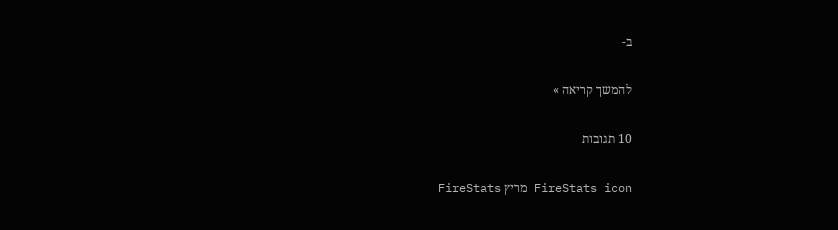ב-

להמשך קריאה »

10 תגובות

FireStats icon מריץ FireStats